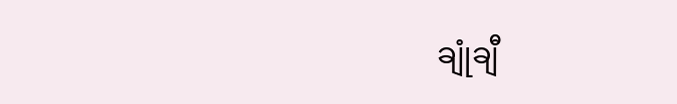ချုံချီ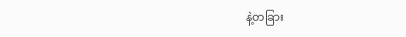နဲ့တခြား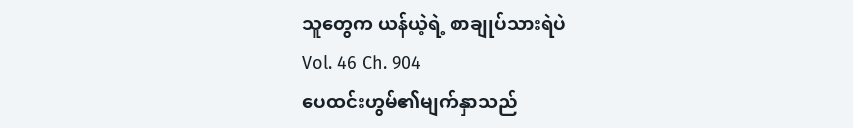သူတွေက ယန်ယဲ့ရဲ့ စာချုပ်သားရဲပဲ
Vol. 46 Ch. 904
ပေထင်းဟွမ်၏မျက်နှာသည်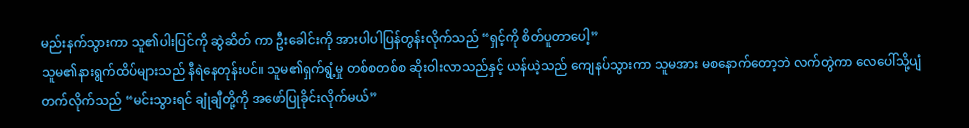မည်းနက်သွားကာ သူ၏ပါးပြင်ကို ဆွဲဆိတ် ကာ ဦးခေါင်းကို အားပါပါပြန်တွန်းလိုက်သည် “ရှင့်ကို စိတ်ပူတာပေါ့”
သူမ၏နားရွက်ထိပ်များသည် နီရဲနေတုန်းပင်။ သူမ၏ရှက်ရွံ့မှု တစ်စတစ်စ ဆိုးဝါးလာသည်နှင့် ယန်ယဲ့သည် ကျေနပ်သွားကာ သူမအား မစနောက်တော့ဘဲ လက်တွဲကာ လေပေါ်သို့ပျံတက်လိုက်သည် “မင်းသွားရင် ချုံချီတို့ကို အဖော်ပြုခိုင်းလိုက်မယ်”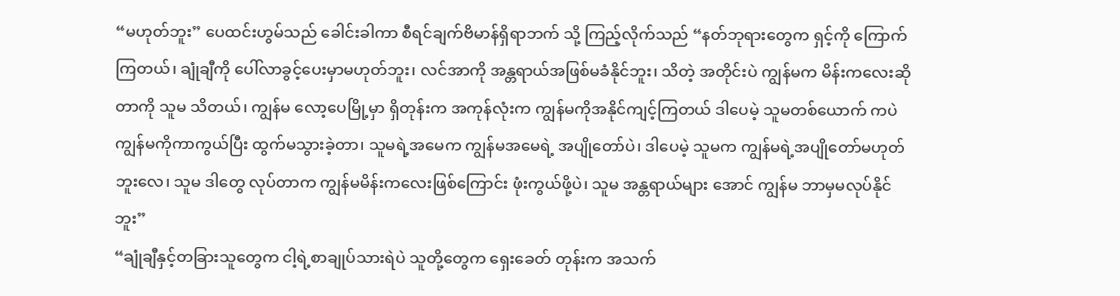“မဟုတ်ဘူး” ပေထင်းဟွမ်သည် ခေါင်းခါကာ စီရင်ချက်ဗိမာန်ရှိရာဘက် သို့ ကြည့်လိုက်သည် “နတ်ဘုရားတွေက ရှင့်ကို ကြောက်ကြတယ်၊ ချုံချီကို ပေါ်လာခွင့်ပေးမှာမဟုတ်ဘူး၊ လင်အာကို အန္တရာယ်အဖြစ်မခံနိုင်ဘူး၊ သိတဲ့ အတိုင်းပဲ ကျွန်မက မိန်းကလေးဆိုတာကို သူမ သိတယ်၊ ကျွန်မ လော့ပေမြို့မှာ ရှိတုန်းက အကုန်လုံးက ကျွန်မကိုအနိုင်ကျင့်ကြတယ် ဒါပေမဲ့ သူမတစ်ယောက် ကပဲ ကျွန်မကိုကာကွယ်ပြီး ထွက်မသွားခဲ့တာ၊ သူမရဲ့အမေက ကျွန်မအမေရဲ့ အပျိုတော်ပဲ၊ ဒါပေမဲ့ သူမက ကျွန်မရဲ့အပျိုတော်မဟုတ်ဘူးလေ၊ သူမ ဒါတွေ လုပ်တာက ကျွန်မမိန်းကလေးဖြစ်ကြောင်း ဖုံးကွယ်ဖို့ပဲ၊ သူမ အန္တရာယ်များ အောင် ကျွန်မ ဘာမှမလုပ်နိုင်ဘူး”
“ချုံချီနှင့်တခြားသူတွေက ငါ့ရဲ့စာချုပ်သားရဲပဲ သူတို့တွေက ရှေးခေတ် တုန်းက အသက်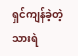ရှင်ကျန်ခဲ့တဲ့သားရဲ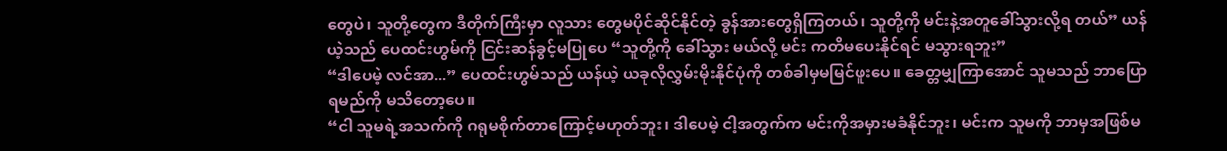တွေပဲ၊ သူတို့တွေက ဒီတိုက်ကြီးမှာ လူသား တွေမပိုင်ဆိုင်နိုင်တဲ့ ခွန်အားတွေရှိကြတယ်၊ သူတို့ကို မင်းနဲ့အတူခေါ်သွားလို့ရ တယ်” ယန်ယဲ့သည် ပေထင်းဟွမ်ကို ငြင်းဆန်ခွင့်မပြုပေ “သူတို့ကို ခေါ်သွား မယ်လို့ မင်း ကတိမပေးနိုင်ရင် မသွားရဘူး”
“ဒါပေမဲ့ လင်အာ...” ပေထင်းဟွမ်သည် ယန်ယဲ့ ယခုလိုလွှမ်းမိုးနိုင်ပုံကို တစ်ခါမှမမြင်ဖူးပေ။ ခေတ္တမျှကြာအောင် သူမသည် ဘာပြောရမည်ကို မသိတော့ပေ။
“ငါ သူမရဲ့အသက်ကို ဂရုမစိုက်တာကြောင့်မဟုတ်ဘူး၊ ဒါပေမဲ့ ငါ့အတွက်က မင်းကိုအမှားမခံနိုင်ဘူး၊ မင်းက သူမကို ဘာမှအဖြစ်မ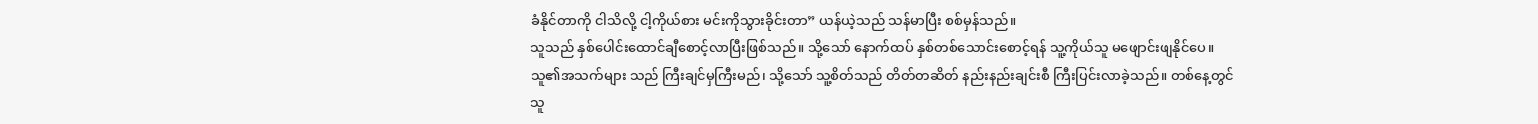ခံနိုင်တာကို ငါသိလို့ ငါ့ကိုယ်စား မင်းကိုသွားခိုင်းတာ” ယန်ယဲ့သည် သန်မာပြီး စစ်မှန်သည်။
သူသည် နှစ်ပေါင်းထောင်ချီစောင့်လာပြီးဖြစ်သည်။ သို့သော် နောက်ထပ် နှစ်တစ်သောင်းစောင့်ရန် သူ့ကိုယ်သူ မဖျောင်းဖျနိုင်ပေ။ သူ၏အသက်များ သည် ကြီးချင်မှကြီးမည်၊ သို့သော် သူ့စိတ်သည် တိတ်တဆိတ် နည်းနည်းချင်းစီ ကြီးပြင်းလာခဲ့သည်။ တစ်နေ့တွင် သူ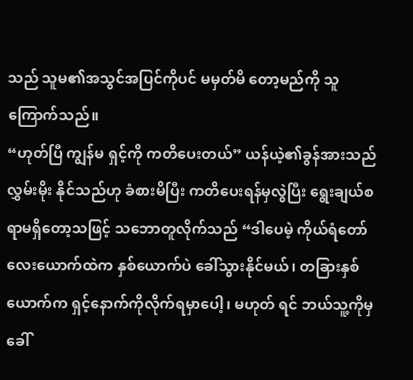သည် သူမ၏အသွင်အပြင်ကိုပင် မမှတ်မိ တော့မည်ကို သူ ကြောက်သည်။
“ဟုတ်ပြီ ကျွန်မ ရှင့်ကို ကတိပေးတယ်” ယန်ယဲ့၏ခွန်အားသည် လွှမ်းမိုး နိုင်သည်ဟု ခံစားမိပြီး ကတိပေးရန်မှလွဲပြီး ရွေးချယ်စရာမရှိတော့သဖြင့် သဘောတူလိုက်သည် “ဒါပေမဲ့ ကိုယ်ရံတော်လေးယောက်ထဲက နှစ်ယောက်ပဲ ခေါ်သွားနိုင်မယ်၊ တခြားနှစ်ယောက်က ရှင့်နောက်ကိုလိုက်ရမှာပေါ့၊ မဟုတ် ရင် ဘယ်သူ့ကိုမှခေါ်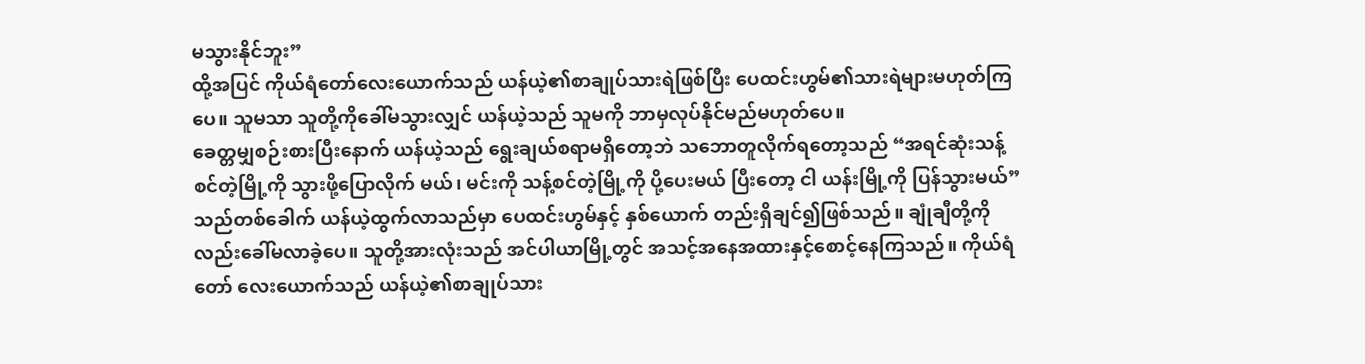မသွားနိုင်ဘူး”
ထို့အပြင် ကိုယ်ရံတော်လေးယောက်သည် ယန်ယဲ့၏စာချုပ်သားရဲဖြစ်ပြီး ပေထင်းဟွမ်၏သားရဲများမဟုတ်ကြပေ။ သူမသာ သူတို့ကိုခေါ်မသွားလျှင် ယန်ယဲ့သည် သူမကို ဘာမှလုပ်နိုင်မည်မဟုတ်ပေ။
ခေတ္တမျှစဉ်းစားပြီးနောက် ယန်ယဲ့သည် ရွေးချယ်စရာမရှိတော့ဘဲ သဘောတူလိုက်ရတော့သည် “အရင်ဆုံးသန့်စင်တဲ့မြို့ကို သွားဖို့ပြောလိုက် မယ်၊ မင်းကို သန့်စင်တဲ့မြို့ကို ပို့ပေးမယ် ပြီးတော့ ငါ ယန်းမြို့ကို ပြန်သွားမယ်”
သည်တစ်ခေါက် ယန်ယဲ့ထွက်လာသည်မှာ ပေထင်းဟွမ်နှင့် နှစ်ယောက် တည်းရှိချင်၍ဖြစ်သည်။ ချုံချီတို့ကိုလည်းခေါ်မလာခဲ့ပေ။ သူတို့အားလုံးသည် အင်ပါယာမြို့တွင် အသင့်အနေအထားနှင့်စောင့်နေကြသည်။ ကိုယ်ရံတော် လေးယောက်သည် ယန်ယဲ့၏စာချုပ်သား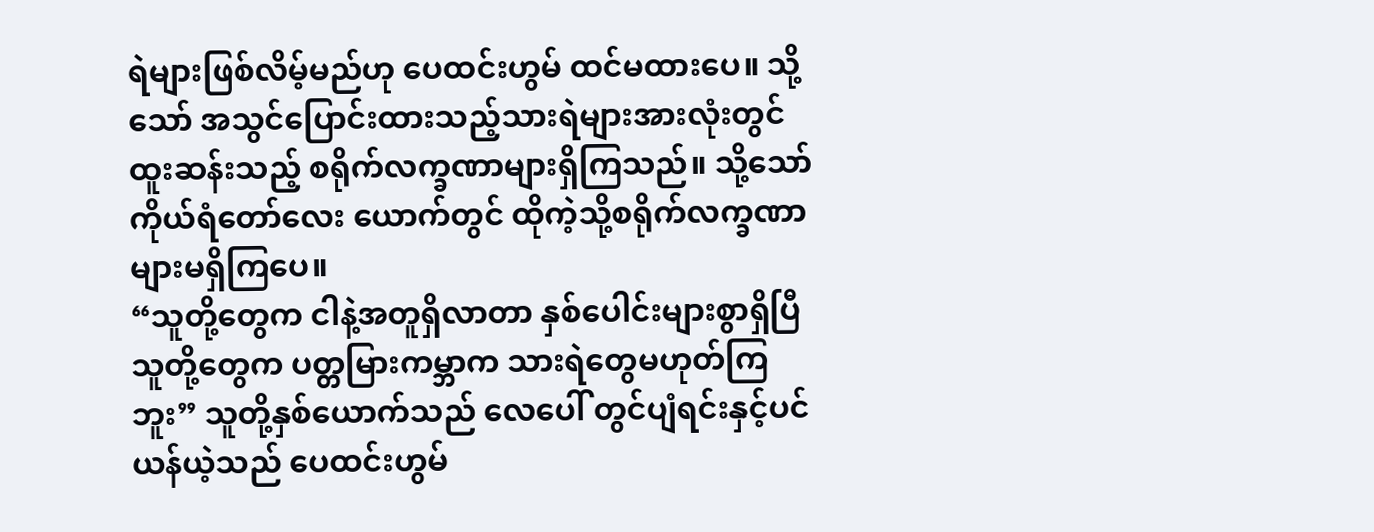ရဲများဖြစ်လိမ့်မည်ဟု ပေထင်းဟွမ် ထင်မထားပေ။ သို့သော် အသွင်ပြောင်းထားသည့်သားရဲများအားလုံးတွင် ထူးဆန်းသည့် စရိုက်လက္ခဏာများရှိကြသည်။ သို့သော် ကိုယ်ရံတော်လေး ယောက်တွင် ထိုကဲ့သို့စရိုက်လက္ခဏာများမရှိကြပေ။
“သူတို့တွေက ငါနဲ့အတူရှိလာတာ နှစ်ပေါင်းများစွာရှိပြီ သူတို့တွေက ပတ္တမြားကမ္ဘာက သားရဲတွေမဟုတ်ကြဘူး” သူတို့နှစ်ယောက်သည် လေပေါ် တွင်ပျံရင်းနှင့်ပင် ယန်ယဲ့သည် ပေထင်းဟွမ်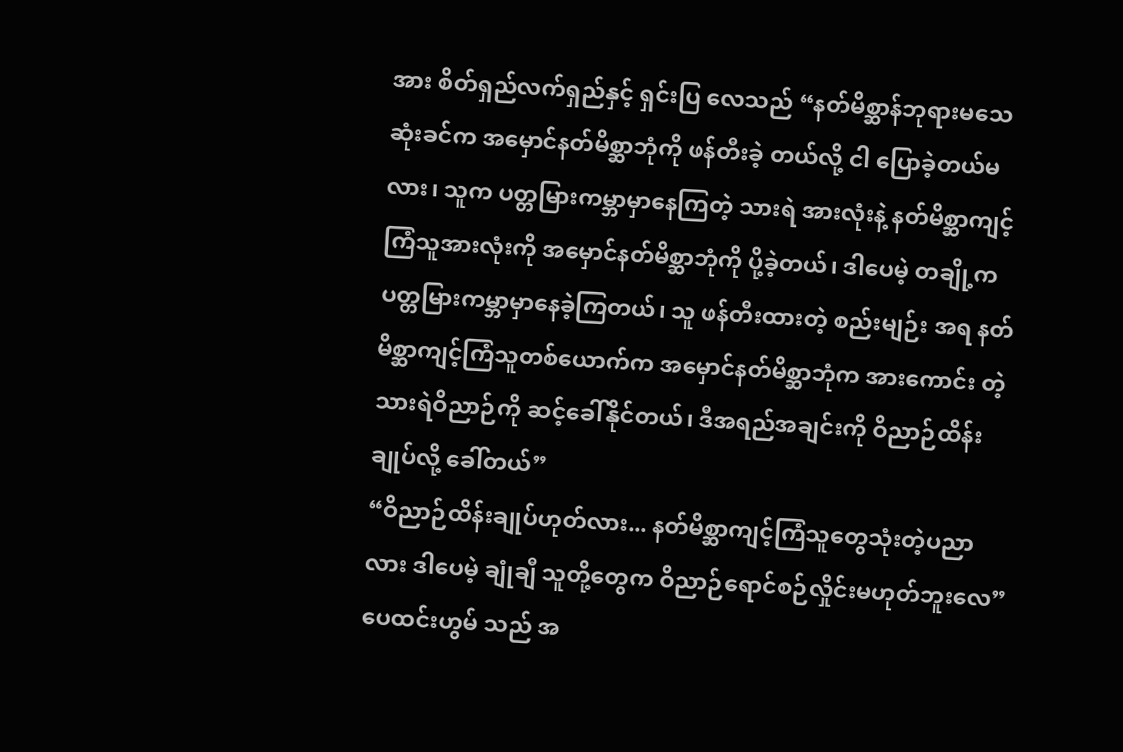အား စိတ်ရှည်လက်ရှည်နှင့် ရှင်းပြ လေသည် “နတ်မိစ္ဆာန်ဘုရားမသေဆုံးခင်က အမှောင်နတ်မိစ္ဆာဘုံကို ဖန်တီးခဲ့ တယ်လို့ ငါ ပြောခဲ့တယ်မလား၊ သူက ပတ္တမြားကမ္ဘာမှာနေကြတဲ့ သားရဲ အားလုံးနဲ့ နတ်မိစ္ဆာကျင့်ကြံသူအားလုံးကို အမှောင်နတ်မိစ္ဆာဘုံကို ပို့ခဲ့တယ်၊ ဒါပေမဲ့ တချို့က ပတ္တမြားကမ္ဘာမှာနေခဲ့ကြတယ်၊ သူ ဖန်တီးထားတဲ့ စည်းမျဉ်း အရ နတ်မိစ္ဆာကျင့်ကြံသူတစ်ယောက်က အမှောင်နတ်မိစ္ဆာဘုံက အားကောင်း တဲ့သားရဲဝိညာဉ်ကို ဆင့်ခေါ်နိုင်တယ်၊ ဒီအရည်အချင်းကို ဝိညာဉ်ထိန်းချုပ်လို့ ခေါ်တယ်”
“ဝိညာဉ်ထိန်းချုပ်ဟုတ်လား... နတ်မိစ္ဆာကျင့်ကြံသူတွေသုံးတဲ့ပညာလား ဒါပေမဲ့ ချုံချီ သူတို့တွေက ဝိညာဉ်ရောင်စဉ်လှိုင်းမဟုတ်ဘူးလေ” ပေထင်းဟွမ် သည် အ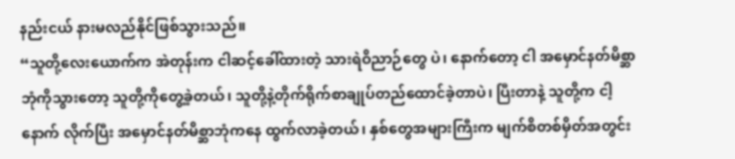နည်းငယ် နားမလည်နိုင်ဖြစ်သွားသည်။
“သူတို့လေးယောက်က အဲတုန်းက ငါဆင့်ခေါ်ထားတဲ့ သားရဲဝိညာဉ်တွေ ပဲ၊ နောက်တော့ ငါ အမှောင်နတ်မိစ္ဆာဘုံကိုသွားတော့ သူတို့ကိုတွေ့ခဲ့တယ်၊ သူတို့နဲ့တိုက်ရိုက်စာချုပ်တည်ထောင်ခဲ့တာပဲ၊ ပြီးတာနဲ့ သူတို့က ငါ့နောက် လိုက်ပြီး အမှောင်နတ်မိစ္ဆာဘုံကနေ ထွက်လာခဲ့တယ်၊ နှစ်တွေအများကြီးက မျက်စိတစ်မှိတ်အတွင်း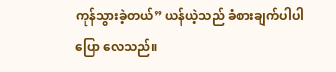ကုန်သွားခဲ့တယ်” ယန်ယဲ့သည် ခံစားချက်ပါပါပြော လေသည်။